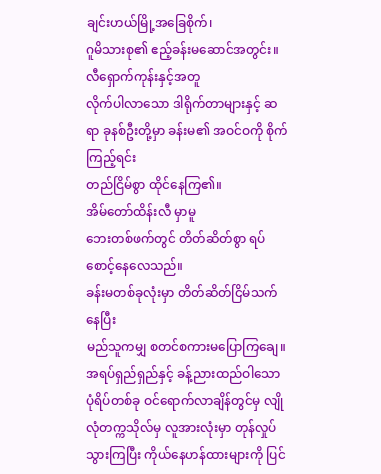ချင်းဟယ်မြို့အခြေစိုက်၊
ဂူမိသားစု၏ ဧည့်ခန်းမဆောင်အတွင်း။
လီရှောက်ကုန်းနှင့်အတူ
လိုက်ပါလာသော ဒါရိုက်တာများနှင့် ဆရာ ခုနစ်ဦးတို့မှာ ခန်းမ၏ အဝင်ဝကို စိုက်ကြည့်ရင်း
တည်ငြိမ်စွာ ထိုင်နေကြ၏။
အိမ်တော်ထိန်းလီ မှာမူ
ဘေးတစ်ဖက်တွင် တိတ်ဆိတ်စွာ ရပ်စောင့်နေလေသည်။
ခန်းမတစ်ခုလုံးမှာ တိတ်ဆိတ်ငြိမ်သက်နေပြီး
မည်သူကမျှ စတင်စကားမပြောကြချေ။
အရပ်ရှည်ရှည်နှင့် ခန့်ညားထည်ဝါသော ပုံရိပ်တစ်ခု ဝင်ရောက်လာချိန်တွင်မှ လျိုလုံတက္ကသိုလ်မှ လူအားလုံးမှာ တုန်လှုပ်သွားကြပြီး ကိုယ်နေဟန်ထားများကို ပြင်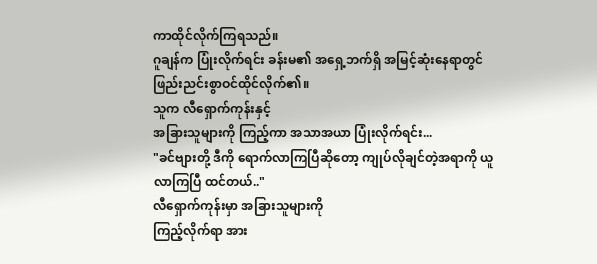ကာထိုင်လိုက်ကြရသည်။
ဂူချန်က ပြုံးလိုက်ရင်း ခန်းမ၏ အရှေ့ဘက်ရှိ အမြင့်ဆုံးနေရာတွင် ဖြည်းညင်းစွာဝင်ထိုင်လိုက်၏။
သူက လီရှောက်ကုန်းနှင့်
အခြားသူများကို ကြည့်ကာ အသာအယာ ပြုံးလိုက်ရင်း...
"ခင်ဗျားတို့ ဒီကို ရောက်လာကြပြီဆိုတော့ ကျုပ်လိုချင်တဲ့အရာကို ယူလာကြပြီ ထင်တယ်.."
လီရှောက်ကုန်းမှာ အခြားသူများကို
ကြည့်လိုက်ရာ အား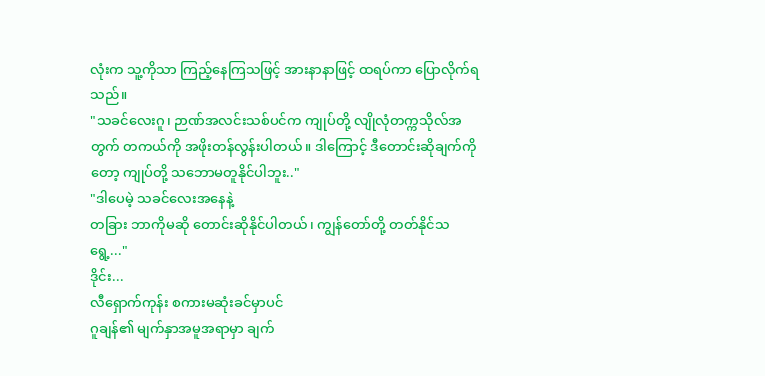လုံးက သူ့ကိုသာ ကြည့်နေကြသဖြင့် အားနာနာဖြင့် ထရပ်ကာ ပြောလိုက်ရသည်။
"သခင်လေးဂူ၊ ဉာဏ်အလင်းသစ်ပင်က ကျုပ်တို့ လျိုလုံတက္ကသိုလ်အတွက် တကယ်ကို အဖိုးတန်လွန်းပါတယ်။ ဒါကြောင့် ဒီတောင်းဆိုချက်ကိုတော့ ကျုပ်တို့ သဘောမတူနိုင်ပါဘူး.."
"ဒါပေမဲ့ သခင်လေးအနေနဲ့
တခြား ဘာကိုမဆို တောင်းဆိုနိုင်ပါတယ်၊ ကျွန်တော်တို့ တတ်နိုင်သရွေ့..."
ဒိုင်း...
လီရှောက်ကုန်း စကားမဆုံးခင်မှာပင်
ဂူချန်၏ မျက်နှာအမူအရာမှာ ချက်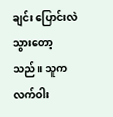ချင်း ပြောင်းလဲသွားတော့သည်။ သူက လက်ဝါး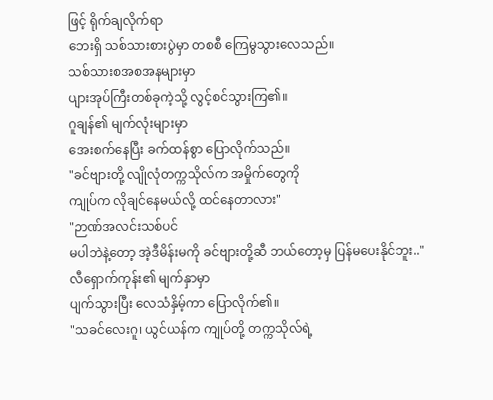ဖြင့် ရိုက်ချလိုက်ရာ
ဘေးရှိ သစ်သားစားပွဲမှာ တစစီ ကြေမွသွားလေသည်။
သစ်သားစအစအနများမှာ
ပျားအုပ်ကြီးတစ်ခုကဲ့သို့ လွင့်စင်သွားကြ၏။
ဂူချန်၏ မျက်လုံးများမှာ
အေးစက်နေပြီး ခက်ထန်စွာ ပြောလိုက်သည်။
"ခင်ဗျားတို့ လျိုလုံတက္ကသိုလ်က အမှိုက်တွေကို
ကျုပ်က လိုချင်နေမယ်လို့ ထင်နေတာလား"
"ဉာဏ်အလင်းသစ်ပင်
မပါဘဲနဲ့တော့ အဲ့ဒီမိန်းမကို ခင်ဗျားတို့ဆီ ဘယ်တော့မှ ပြန်မပေးနိုင်ဘူး.."
လီရှောက်ကုန်း၏ မျက်နှာမှာ
ပျက်သွားပြီး လေသံနှိမ့်ကာ ပြောလိုက်၏။
"သခင်လေးဂူ၊ ယွင်ယန်က ကျုပ်တို့ တက္ကသိုလ်ရဲ့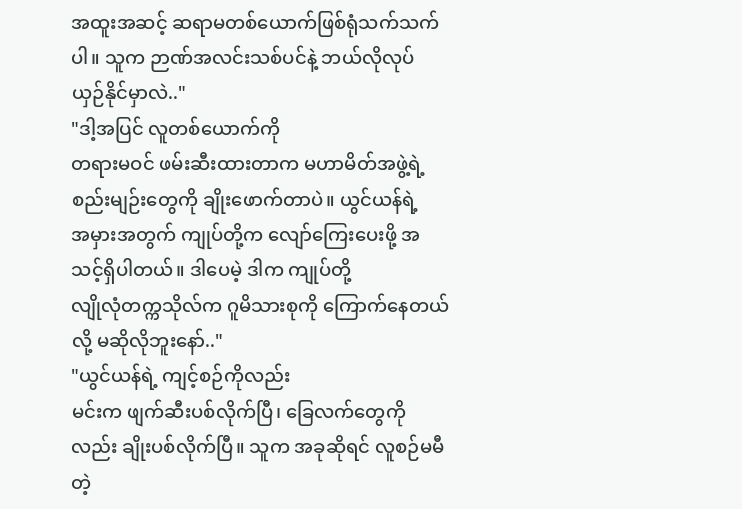အထူးအဆင့် ဆရာမတစ်ယောက်ဖြစ်ရုံသက်သက်ပါ။ သူက ဉာဏ်အလင်းသစ်ပင်နဲ့ ဘယ်လိုလုပ် ယှဉ်နိုင်မှာလဲ.."
"ဒါ့အပြင် လူတစ်ယောက်ကို
တရားမဝင် ဖမ်းဆီးထားတာက မဟာမိတ်အဖွဲ့ရဲ့ စည်းမျဉ်းတွေကို ချိုးဖောက်တာပဲ။ ယွင်ယန်ရဲ့
အမှားအတွက် ကျုပ်တို့က လျော်ကြေးပေးဖို့ အသင့်ရှိပါတယ်။ ဒါပေမဲ့ ဒါက ကျုပ်တို့
လျိုလုံတက္ကသိုလ်က ဂူမိသားစုကို ကြောက်နေတယ်လို့ မဆိုလိုဘူးနော်.."
"ယွင်ယန်ရဲ့ ကျင့်စဉ်ကိုလည်း
မင်းက ဖျက်ဆီးပစ်လိုက်ပြီ၊ ခြေလက်တွေကိုလည်း ချိုးပစ်လိုက်ပြီ။ သူက အခုဆိုရင် လူစဉ်မမီတဲ့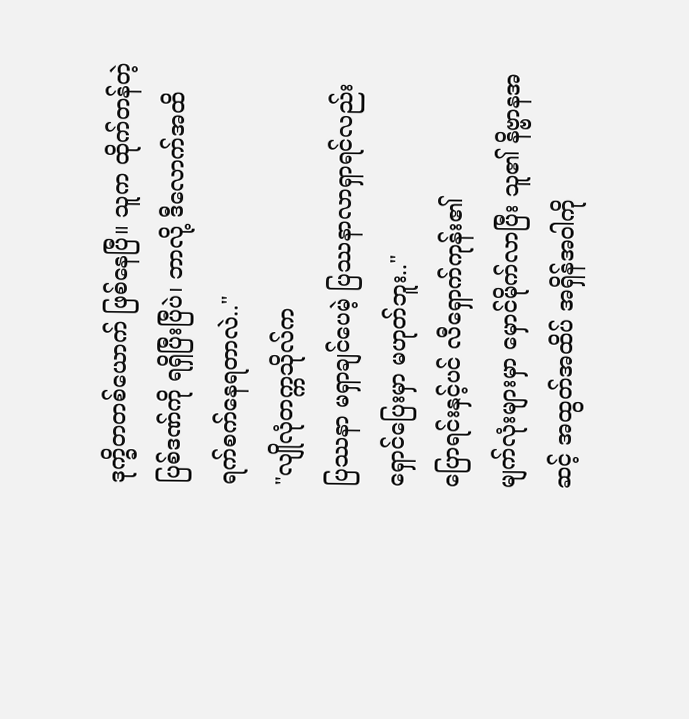ဒုက္ခိတတစ်ယောက် ဖြစ်နေပြီ။ သူက ထိုက်တန်တဲ့ ပြစ်ဒဏ်ကို ရရှိပြီးပြီပဲ၊ ဘာလို့ ဒီလောက်အထိ
ရက်စက်နေရတာလဲ.."
"လျိုလုံတက္ကသိုလ်က
ပြဿနာ မရှာချင်ပေမဲ့ ပြဿနာလာရှာရင်လည်း ရှောင်ပြေးမှာ မဟုတ်ဘူး.."
ပြောရင်းနှင့်ပင် လီရှောက်ကုန်း၏
မျက်လုံးများမှာ မှောင်မိုက်လာပြီး သူ၏ နိဗ္ဗာနအဆင့် အထွတ်အထိပ် အရှိန်အဝါကို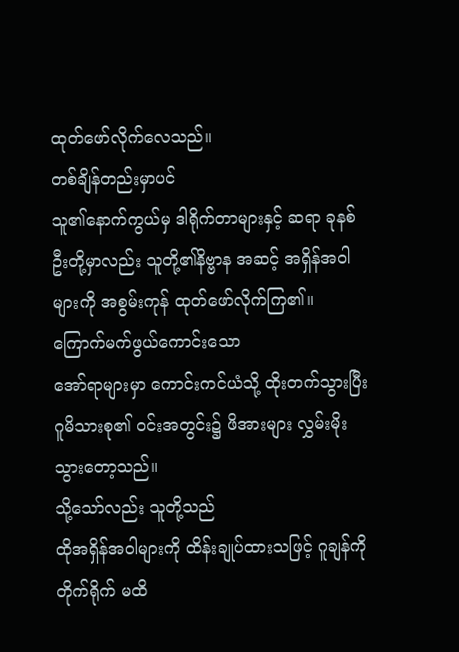ထုတ်ဖော်လိုက်လေသည်။
တစ်ချိန်တည်းမှာပင်
သူ၏နောက်ကွယ်မှ ဒါရိုက်တာများနှင့် ဆရာ ခုနစ်ဦးတို့မှာလည်း သူတို့၏နိဗ္ဗာန အဆင့် အရှိန်အဝါများကို အစွမ်းကုန် ထုတ်ဖော်လိုက်ကြ၏။
ကြောက်မက်ဖွယ်ကောင်းသော
အော်ရာများမှာ ကောင်းကင်ယံသို့ ထိုးတက်သွားပြီး ဂူမိသားစု၏ ဝင်းအတွင်း၌ ဖိအားများ လွှမ်းမိုးသွားတော့သည်။
သို့သော်လည်း သူတို့သည်
ထိုအရှိန်အဝါများကို ထိန်းချုပ်ထားသဖြင့် ဂူချန်ကို တိုက်ရိုက် မထိ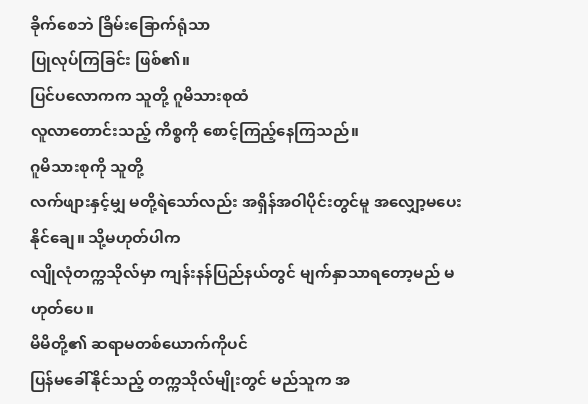ခိုက်စေဘဲ ခြိမ်းခြောက်ရုံသာ
ပြုလုပ်ကြခြင်း ဖြစ်၏။
ပြင်ပလောကက သူတို့ ဂူမိသားစုထံ
လူလာတောင်းသည့် ကိစ္စကို စောင့်ကြည့်နေကြသည်။
ဂူမိသားစုကို သူတို့
လက်ဖျားနှင့်မျှ မတို့ရဲသော်လည်း အရှိန်အဝါပိုင်းတွင်မူ အလျှော့မပေးနိုင်ချေ။ သို့မဟုတ်ပါက
လျိုလုံတက္ကသိုလ်မှာ ကျန်းနန်ပြည်နယ်တွင် မျက်နှာသာရတော့မည် မဟုတ်ပေ။
မိမိတို့၏ ဆရာမတစ်ယောက်ကိုပင်
ပြန်မခေါ်နိုင်သည့် တက္ကသိုလ်မျိုးတွင် မည်သူက အ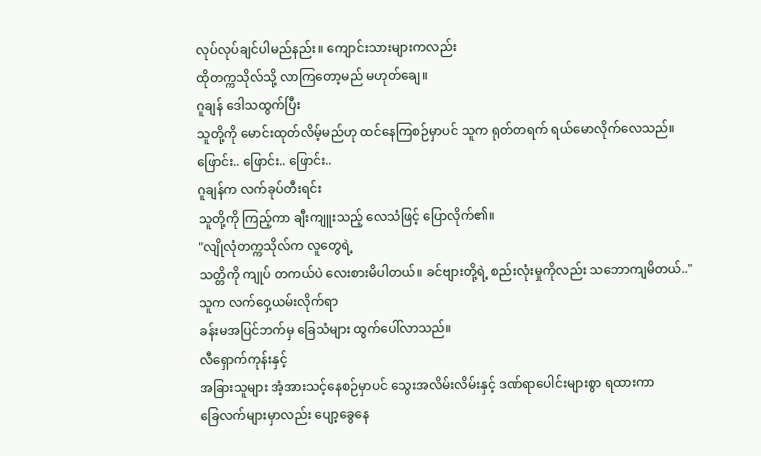လုပ်လုပ်ချင်ပါမည်နည်း။ ကျောင်းသားများကလည်း
ထိုတက္ကသိုလ်သို့ လာကြတော့မည် မဟုတ်ချေ။
ဂူချန် ဒေါသထွက်ပြီး
သူတို့ကို မောင်းထုတ်လိမ့်မည်ဟု ထင်နေကြစဉ်မှာပင် သူက ရုတ်တရက် ရယ်မောလိုက်လေသည်။
ဖြောင်း.. ဖြောင်း.. ဖြောင်း..
ဂူချန်က လက်ခုပ်တီးရင်း
သူတို့ကို ကြည့်ကာ ချီးကျူးသည့် လေသံဖြင့် ပြောလိုက်၏။
"လျိုလုံတက္ကသိုလ်က လူတွေရဲ့
သတ္တိကို ကျုပ် တကယ်ပဲ လေးစားမိပါတယ်။ ခင်ဗျားတို့ရဲ့ စည်းလုံးမှုကိုလည်း သဘောကျမိတယ်.."
သူက လက်ဝှေ့ယမ်းလိုက်ရာ
ခန်းမအပြင်ဘက်မှ ခြေသံများ ထွက်ပေါ်လာသည်။
လီရှောက်ကုန်းနှင့်
အခြားသူများ အံ့အားသင့်နေစဉ်မှာပင် သွေးအလိမ်းလိမ်းနှင့် ဒဏ်ရာပေါင်းများစွာ ရထားကာ
ခြေလက်များမှာလည်း ပျော့ခွေနေ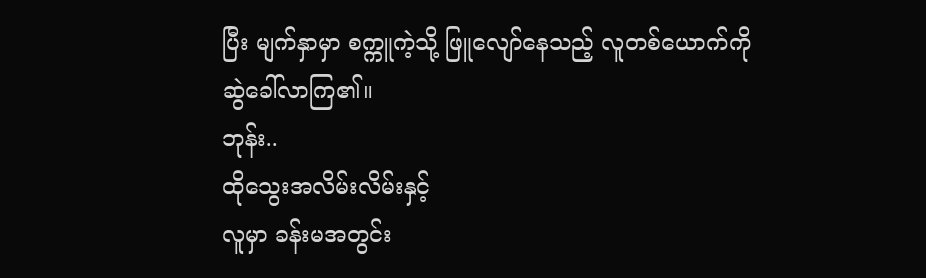ပြီး မျက်နှာမှာ စက္ကူကဲ့သို့ ဖြူလျော်နေသည့် လူတစ်ယောက်ကို
ဆွဲခေါ်လာကြ၏။
ဘုန်း..
ထိုသွေးအလိမ်းလိမ်းနှင့်
လူမှာ ခန်းမအတွင်း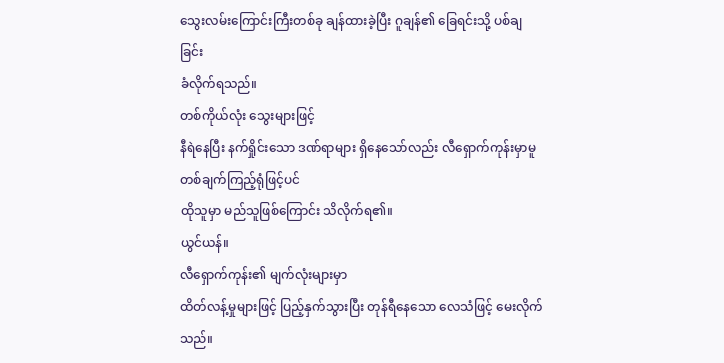သွေးလမ်းကြောင်းကြီးတစ်ခု ချန်ထားခဲ့ပြီး ဂူချန်၏ ခြေရင်းသို့ ပစ်ချခြင်း
ခံလိုက်ရသည်။
တစ်ကိုယ်လုံး သွေးများဖြင့်
နီရဲနေပြီး နက်ရှိုင်းသော ဒဏ်ရာများ ရှိနေသော်လည်း လီရှောက်ကုန်းမှာမူ တစ်ချက်ကြည့်ရုံဖြင့်ပင်
ထိုသူမှာ မည်သူဖြစ်ကြောင်း သိလိုက်ရ၏။
ယွင်ယန်။
လီရှောက်ကုန်း၏ မျက်လုံးများမှာ
ထိတ်လန့်မှုများဖြင့် ပြည့်နှက်သွားပြီး တုန်ရီနေသော လေသံဖြင့် မေးလိုက်သည်။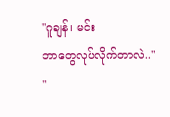"ဂူချန်၊ မင်း
ဘာတွေလုပ်လိုက်တာလဲ.."
"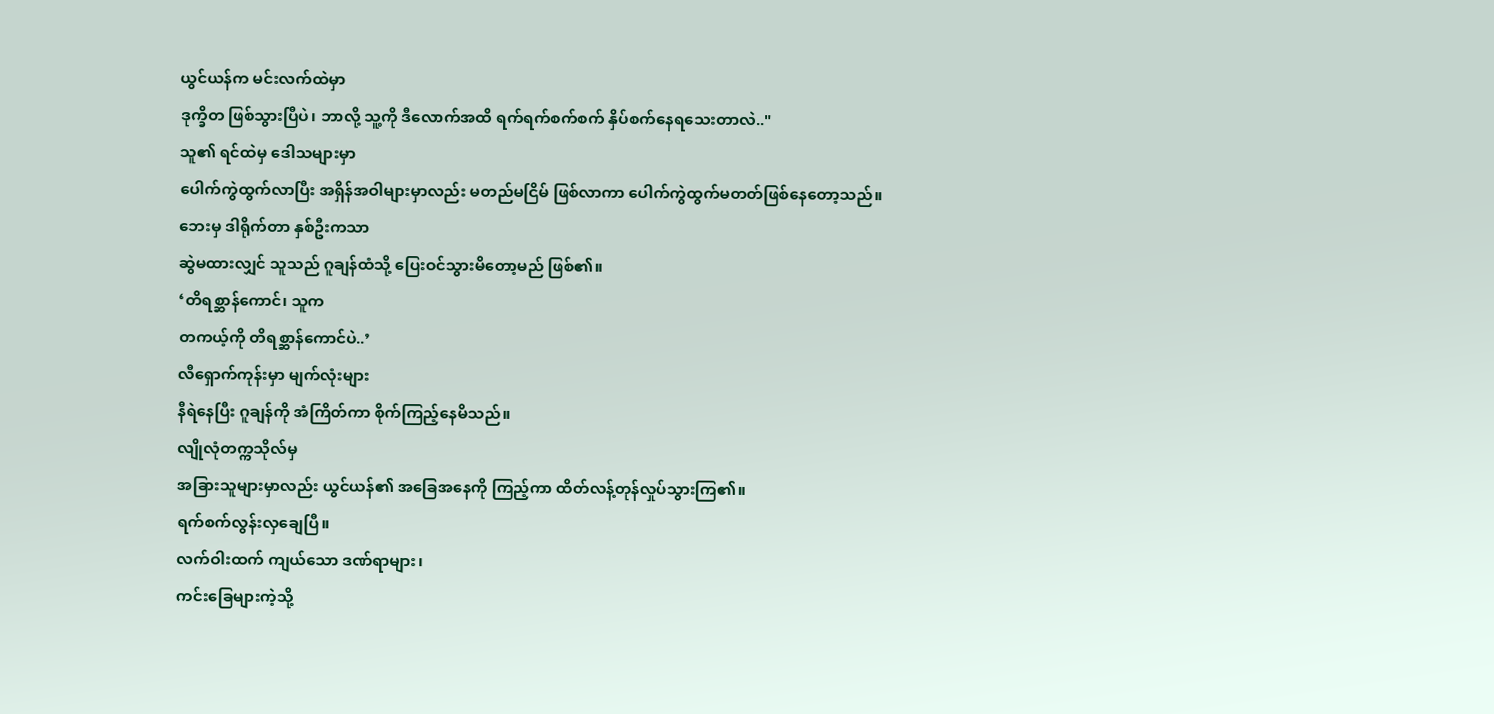ယွင်ယန်က မင်းလက်ထဲမှာ
ဒုက္ခိတ ဖြစ်သွားပြီပဲ၊ ဘာလို့ သူ့ကို ဒီလောက်အထိ ရက်ရက်စက်စက် နှိပ်စက်နေရသေးတာလဲ.."
သူ၏ ရင်ထဲမှ ဒေါသများမှာ
ပေါက်ကွဲထွက်လာပြီး အရှိန်အဝါများမှာလည်း မတည်မငြိမ် ဖြစ်လာကာ ပေါက်ကွဲထွက်မတတ်ဖြစ်နေတော့သည်။
ဘေးမှ ဒါရိုက်တာ နှစ်ဦးကသာ
ဆွဲမထားလျှင် သူသည် ဂူချန်ထံသို့ ပြေးဝင်သွားမိတော့မည် ဖြစ်၏။
‘တိရစ္ဆာန်ကောင်၊ သူက
တကယ့်ကို တိရစ္ဆာန်ကောင်ပဲ..’
လီရှောက်ကုန်းမှာ မျက်လုံးများ
နီရဲနေပြီး ဂူချန်ကို အံကြိတ်ကာ စိုက်ကြည့်နေမိသည်။
လျိုလုံတက္ကသိုလ်မှ
အခြားသူများမှာလည်း ယွင်ယန်၏ အခြေအနေကို ကြည့်ကာ ထိတ်လန့်တုန်လှုပ်သွားကြ၏။
ရက်စက်လွန်းလှချေပြီ။
လက်ဝါးထက် ကျယ်သော ဒဏ်ရာများ၊
ကင်းခြေများကဲ့သို့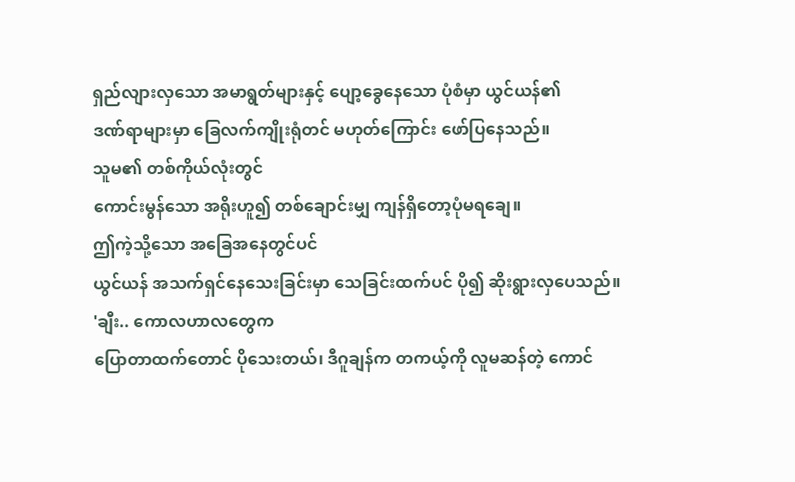ရှည်လျားလှသော အမာရွတ်များနှင့် ပျော့ခွေနေသော ပုံစံမှာ ယွင်ယန်၏
ဒဏ်ရာများမှာ ခြေလက်ကျိုးရုံတင် မဟုတ်ကြောင်း ဖော်ပြနေသည်။
သူမ၏ တစ်ကိုယ်လုံးတွင်
ကောင်းမွန်သော အရိုးဟူ၍ တစ်ချောင်းမျှ ကျန်ရှိတော့ပုံမရချေ။
ဤကဲ့သို့သော အခြေအနေတွင်ပင်
ယွင်ယန် အသက်ရှင်နေသေးခြင်းမှာ သေခြင်းထက်ပင် ပို၍ ဆိုးရွားလှပေသည်။
'ချီး.. ကောလဟာလတွေက
ပြောတာထက်တောင် ပိုသေးတယ်၊ ဒီဂူချန်က တကယ့်ကို လူမဆန်တဲ့ ကောင်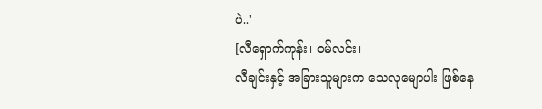ပဲ..'
[လီရှောက်ကုန်း၊ ဝမ်လင်း၊
လီချင်းနှင့် အခြားသူများက သေလုမျောပါး ဖြစ်နေ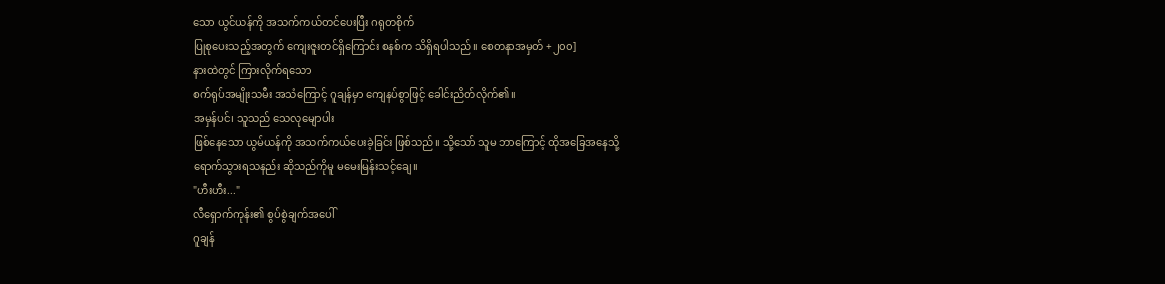သော ယွင်ယန်ကို အသက်ကယ်တင်ပေးပြီး ဂရုတစိုက်
ပြုစုပေးသည့်အတွက် ကျေးဇူးတင်ရှိကြောင်း စနစ်က သိရှိရပါသည်။ စေတနာအမှတ် +၂၀၀]
နားထဲတွင် ကြားလိုက်ရသော
စက်ရုပ်အမျိုးသမီး အသံကြောင့် ဂူချန်မှာ ကျေနပ်စွာဖြင့် ခေါင်းညိတ်လိုက်၏။
အမှန်ပင်၊ သူသည် သေလုမျောပါး
ဖြစ်နေသော ယွမ်ယန်ကို အသက်ကယ်ပေးခဲ့ခြင်း ဖြစ်သည်။ သို့သော် သူမ ဘာကြောင့် ထိုအခြေအနေသို့
ရောက်သွားရသနည်း ဆိုသည်ကိုမူ မမေးမြန်းသင့်ချေ။
"ဟီးဟီး..."
လီရှောက်ကုန်း၏ စွပ်စွဲချက်အပေါ်
ဂူချန်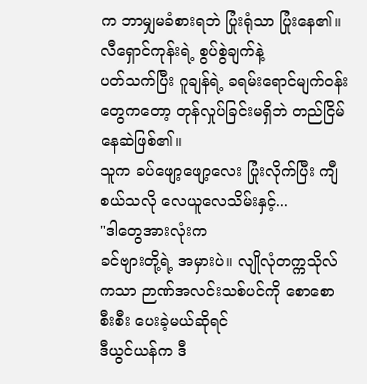က ဘာမျှမခံစားရဘဲ ပြုံးရုံသာ ပြုံးနေ၏။
လီရှောင်ကုန်းရဲ့ စွပ်စွဲချက်နဲ့
ပတ်သက်ပြီး ဂူချန်ရဲ့ ခရမ်းရောင်မျက်ဝန်းတွေကတော့ တုန်လှုပ်ခြင်းမရှိဘဲ တည်ငြိမ်နေဆဲဖြစ်၏။
သူက ခပ်ဖျော့ဖျော့လေး ပြုံးလိုက်ပြီး ကျီစယ်သလို လေယူလေသိမ်းနှင့်...
"ဒါတွေအားလုံးက
ခင်ဗျားတို့ရဲ့ အမှားပဲ။ လျိုလုံတက္ကသိုလ်ကသာ ဉာဏ်အလင်းသစ်ပင်ကို စောစောစီးစီး ပေးခဲ့မယ်ဆိုရင်
ဒီယွင်ယန်က ဒီ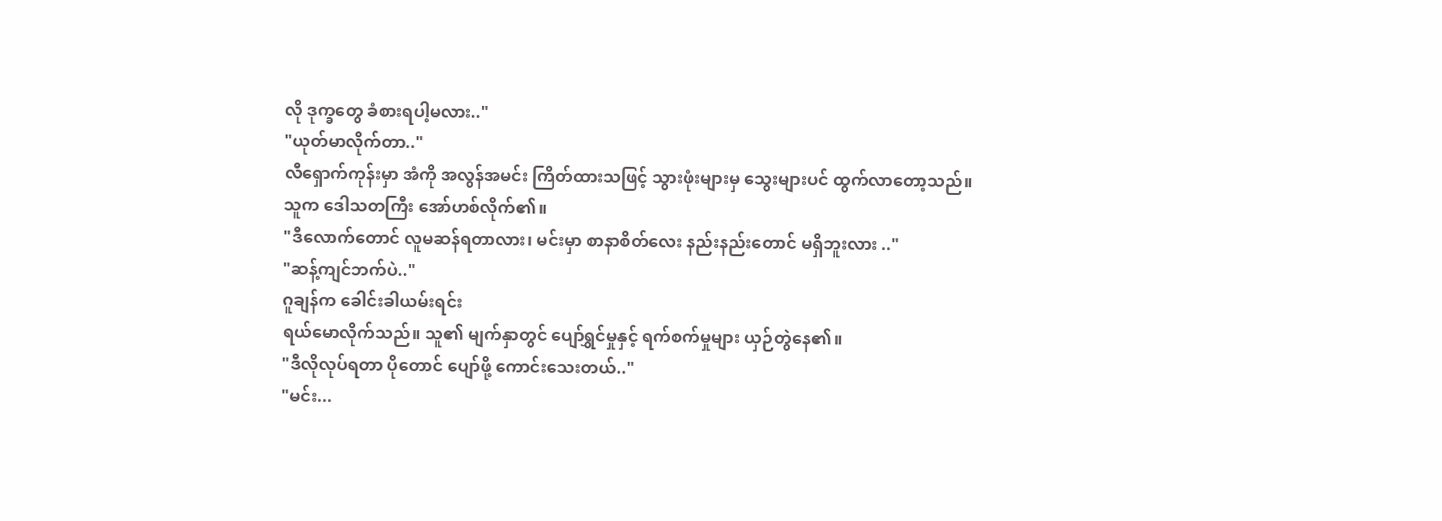လို ဒုက္ခတွေ ခံစားရပါ့မလား.."
"ယုတ်မာလိုက်တာ.."
လီရှောက်ကုန်းမှာ အံကို အလွန်အမင်း ကြိတ်ထားသဖြင့် သွားဖုံးများမှ သွေးများပင် ထွက်လာတော့သည်။
သူက ဒေါသတကြီး အော်ဟစ်လိုက်၏။
"ဒီလောက်တောင် လူမဆန်ရတာလား၊ မင်းမှာ စာနာစိတ်လေး နည်းနည်းတောင် မရှိဘူးလား .."
"ဆန့်ကျင်ဘက်ပဲ.."
ဂူချန်က ခေါင်းခါယမ်းရင်း
ရယ်မောလိုက်သည်။ သူ၏ မျက်နှာတွင် ပျော်ရွှင်မှုနှင့် ရက်စက်မှုများ ယှဉ်တွဲနေ၏။
"ဒီလိုလုပ်ရတာ ပိုတောင် ပျော်ဖို့ ကောင်းသေးတယ်.."
"မင်း...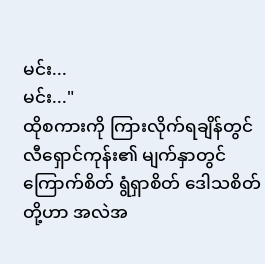မင်း...
မင်း..."
ထိုစကားကို ကြားလိုက်ရချိန်တွင်
လီရှောင်ကုန်း၏ မျက်နှာတွင် ကြောက်စိတ် ရွံရှာစိတ် ဒေါသစိတ်တို့ဟာ အလဲအ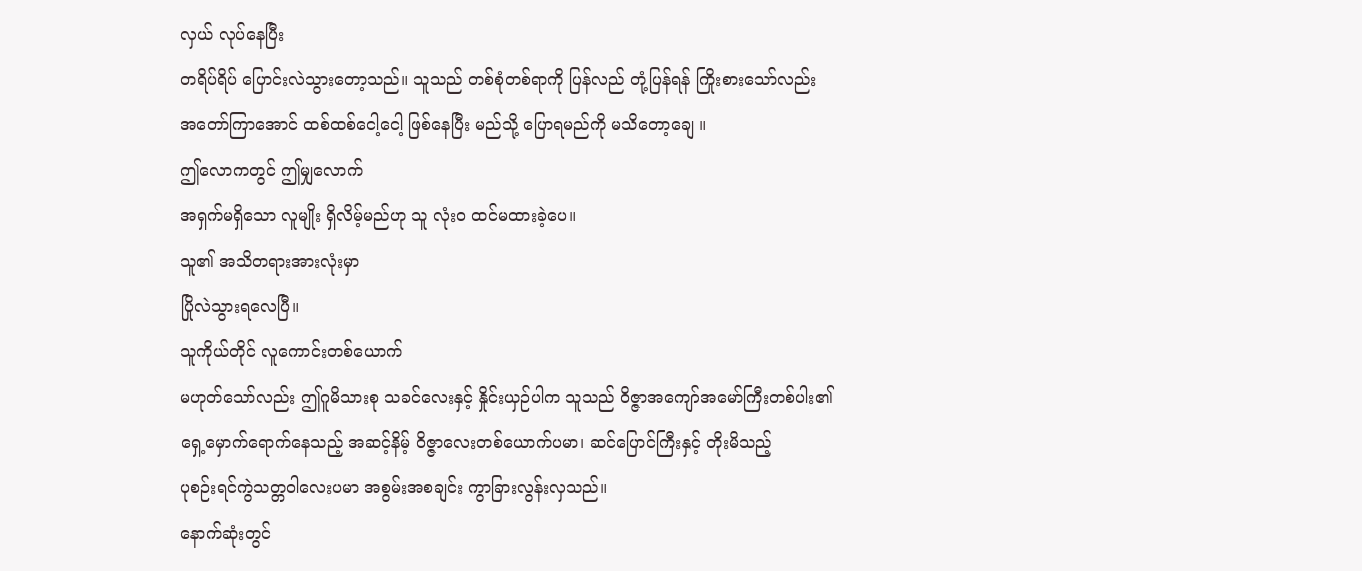လှယ် လုပ်နေပြီး
တရိပ်ရိပ် ပြောင်းလဲသွားတော့သည်။ သူသည် တစ်စုံတစ်ရာကို ပြန်လည် တုံ့ပြန်ရန် ကြိုးစားသော်လည်း
အတော်ကြာအောင် ထစ်ထစ်ငေါ့ငေါ့ ဖြစ်နေပြီး မည်သို့ ပြောရမည်ကို မသိတော့ချေ ။
ဤလောကတွင် ဤမျှလောက်
အရှက်မရှိသော လူမျိုး ရှိလိမ့်မည်ဟု သူ လုံးဝ ထင်မထားခဲ့ပေ။
သူ၏ အသိတရားအားလုံးမှာ
ပြိုလဲသွားရလေပြီ။
သူကိုယ်တိုင် လူကောင်းတစ်ယောက်
မဟုတ်သော်လည်း ဤဂူမိသားစု သခင်လေးနှင့် နှိုင်းယှဉ်ပါက သူသည် ဝိဇ္ဇာအကျော်အမော်ကြီးတစ်ပါး၏
ရှေ့မှောက်ရောက်နေသည့် အဆင့်နိမ့် ဝိဇ္ဇာလေးတစ်ယောက်ပမာ၊ ဆင်ပြောင်ကြီးနှင့် တိုးမိသည့်
ပုစဉ်းရင်ကွဲသတ္တဝါလေးပမာ အစွမ်းအစချင်း ကွာခြားလွန်းလှသည်။
နောက်ဆုံးတွင်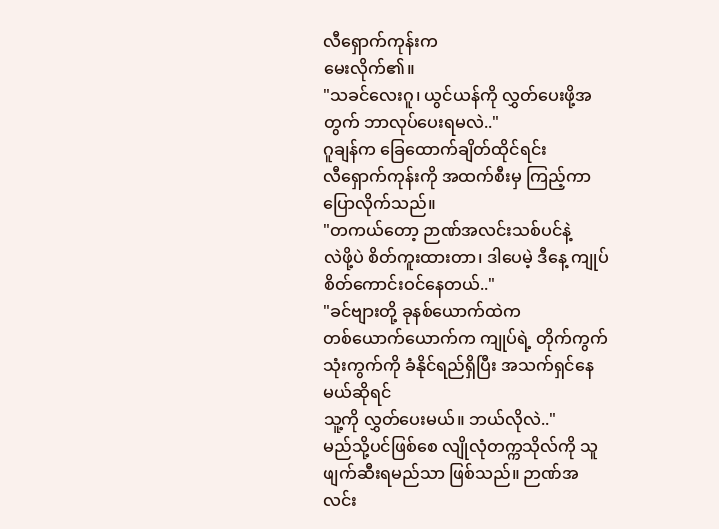လီရှောက်ကုန်းက
မေးလိုက်၏။
"သခင်လေးဂူ၊ ယွင်ယန်ကို လွှတ်ပေးဖို့အတွက် ဘာလုပ်ပေးရမလဲ.."
ဂူချန်က ခြေထောက်ချိတ်ထိုင်ရင်း
လီရှောက်ကုန်းကို အထက်စီးမှ ကြည့်ကာ ပြောလိုက်သည်။
"တကယ်တော့ ဉာဏ်အလင်းသစ်ပင်နဲ့
လဲဖို့ပဲ စိတ်ကူးထားတာ၊ ဒါပေမဲ့ ဒီနေ့ ကျုပ် စိတ်ကောင်းဝင်နေတယ်.."
"ခင်ဗျားတို့ ခုနစ်ယောက်ထဲက
တစ်ယောက်ယောက်က ကျုပ်ရဲ့ တိုက်ကွက် သုံးကွက်ကို ခံနိုင်ရည်ရှိပြီး အသက်ရှင်နေမယ်ဆိုရင်
သူ့ကို လွှတ်ပေးမယ်။ ဘယ်လိုလဲ.."
မည်သို့ပင်ဖြစ်စေ လျိုလုံတက္ကသိုလ်ကို သူ ဖျက်ဆီးရမည်သာ ဖြစ်သည်။ ဉာဏ်အလင်း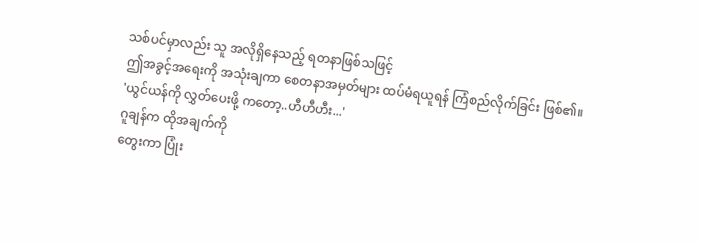သစ်ပင်မှာလည်း သူ အလိုရှိနေသည့် ရတနာဖြစ်သဖြင့်
ဤအခွင့်အရေးကို အသုံးချကာ စေတနာအမှတ်များ ထပ်မံရယူရန် ကြံစည်လိုက်ခြင်း ဖြစ်၏။
'ယွင်ယန်ကို လွှတ်ပေးဖို့ ကတော့..ဟီဟီဟီး...'
ဂူချန်က ထိုအချက်ကို
တွေးကာ ပြုံး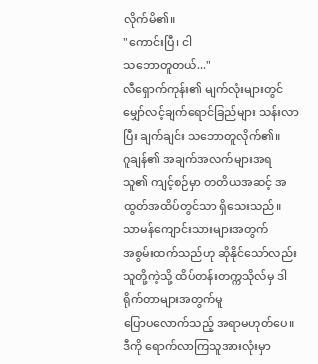လိုက်မိ၏။
"ကောင်းပြီ၊ ငါ
သဘောတူတယ်..."
လီရှောက်ကုန်း၏ မျက်လုံးများတွင်
မျှော်လင့်ချက်ရောင်ခြည်များ သန်းလာပြီး ချက်ချင်း သဘောတူလိုက်၏။
ဂူချန်၏ အချက်အလက်များအရ
သူ၏ ကျင့်စဉ်မှာ တတိယအဆင့် အထွတ်အထိပ်တွင်သာ ရှိသေးသည်။
သာမန်ကျောင်းသားများအတွက်
အစွမ်းထက်သည်ဟု ဆိုနိုင်သော်လည်း သူတို့ကဲ့သို့ ထိပ်တန်းတက္ကသိုလ်မှ ဒါရိုက်တာများအတွက်မူ
ပြောပလောက်သည့် အရာမဟုတ်ပေ။
ဒီကို ရောက်လာကြသူအားလုံးမှာ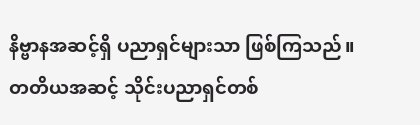နိဗ္ဗာနအဆင့်ရှိ ပညာရှင်များသာ ဖြစ်ကြသည်။
တတိယအဆင့် သိုင်းပညာရှင်တစ်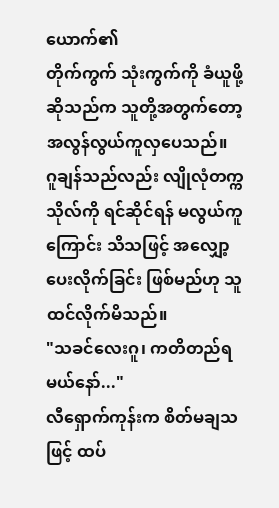ယောက်၏
တိုက်ကွက် သုံးကွက်ကို ခံယူဖို့ဆိုသည်က သူတို့အတွက်တော့ အလွန်လွယ်ကူလှပေသည်။
ဂူချန်သည်လည်း လျိုလုံတက္ကသိုလ်ကို ရင်ဆိုင်ရန် မလွယ်ကူကြောင်း သိသဖြင့် အလျှော့ပေးလိုက်ခြင်း ဖြစ်မည်ဟု သူ ထင်လိုက်မိသည်။
"သခင်လေးဂူ၊ ကတိတည်ရမယ်နော်..."
လီရှောက်ကုန်းက စိတ်မချသဖြင့် ထပ်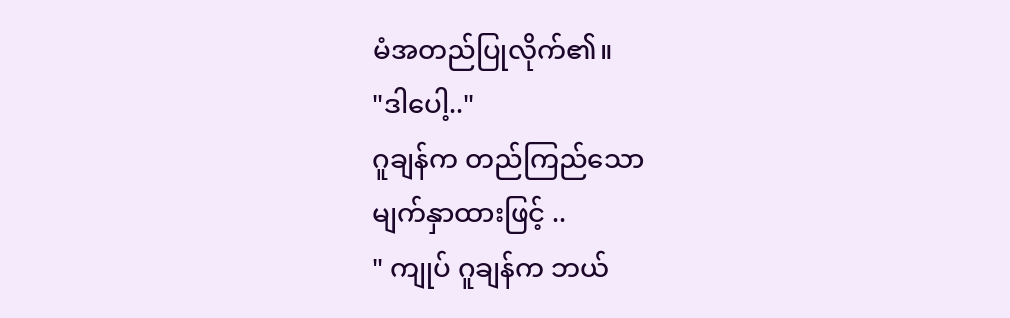မံအတည်ပြုလိုက်၏။
"ဒါပေါ့.."
ဂူချန်က တည်ကြည်သော
မျက်နှာထားဖြင့် ..
" ကျုပ် ဂူချန်က ဘယ်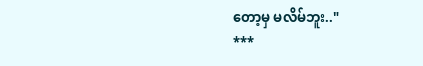တော့မှ မလိမ်ဘူး.."
***